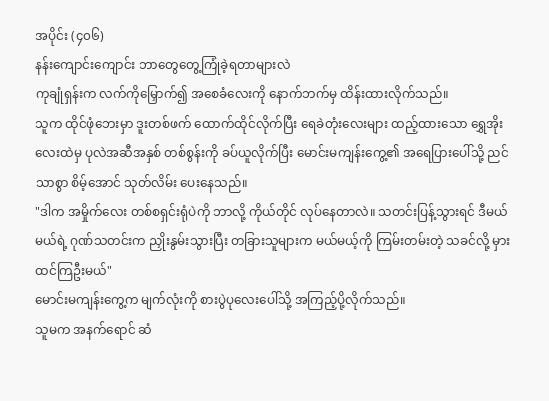အပိုင်း (၄၀၆)
နန်းကျောင်းကျောင်း ဘာတွေတွေ့ကြုံခဲ့ရတာများလဲ
ကုချုံရှန်းက လက်ကိုမြှောက်၍ အစေခံလေးကို နောက်ဘက်မှ ထိန်းထားလိုက်သည်။
သူက ထိုင်ဖုံဘေးမှာ ဒူးတစ်ဖက် ထောက်ထိုင်လိုက်ပြီး ရေခဲတုံးလေးများ ထည့်ထားသော ရွှေအိုးလေးထဲမှ ပုလဲအဆီအနှစ် တစ်စွန်းကို ခပ်ယူလိုက်ပြီး မောင်းမကျန်းကွေ့၏ အရေပြားပေါ်သို့ ညင်သာစွာ စိမ့်အောင် သုတ်လိမ်း ပေးနေသည်။
"ဒါက အမှိုက်လေး တစ်စရှင်းရုံပဲကို ဘာလို့ ကိုယ်တိုင် လုပ်နေတာလဲ။ သတင်းပြန့်သွားရင် ဒီမယ်မယ်ရဲ့ ဂုဏ်သတင်းက ညှိုးနွမ်းသွားပြီး တခြားသူများက မယ်မယ့်ကို ကြမ်းတမ်းတဲ့ သခင်လို့ မှားထင်ကြဦးမယ်"
မောင်းမကျန်းကွေ့က မျက်လုံးကို စားပွဲပုလေးပေါ်သို့ အကြည့်ပို့လိုက်သည်။
သူမက အနက်ရောင် ဆံ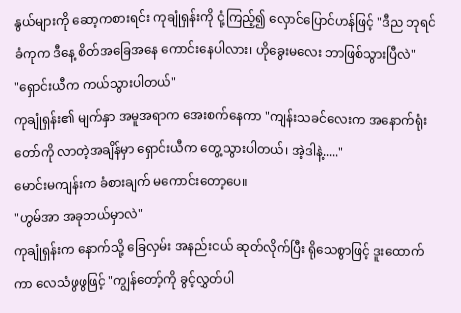နွယ်များကို ဆော့ကစားရင်း ကုချုံရှန်းကို ငုံ့ကြည့်၍ လှောင်ပြောင်ဟန်ဖြင့် "ဒီည ဘုရင်ခံကုက ဒီနေ့ စိတ်အခြေအနေ ကောင်းနေပါလား၊ ဟိုခွေးမလေး ဘာဖြစ်သွားပြီလဲ"
"ရှောင်းယီက ကယ်သွားပါတယ်"
ကုချုံရှန်း၏ မျက်နှာ အမူအရာက အေးစက်နေကာ "ကျန်းသခင်လေးက အနောက်ရုံးတော်ကို လာတဲ့အချိန်မှာ ရှောင်းယီက တွေ့သွားပါတယ်၊ အဲ့ဒါနဲ့....."
မောင်းမကျန်းက ခံစားချက် မကောင်းတော့ပေ။
"ဟွမ်အာ အခုဘယ်မှာလဲ"
ကုချုံရှန်းက နောက်သို့ ခြေလှမ်း အနည်းငယ် ဆုတ်လိုက်ပြီး ရိုသေစွာဖြင့် ဒူးထောက်ကာ လေသံဖွဖွဖြင့် "ကျွန်တော့်ကို ခွင့်လွှတ်ပါ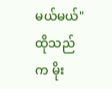မယ်မယ်"
ထိုသည်က မိုး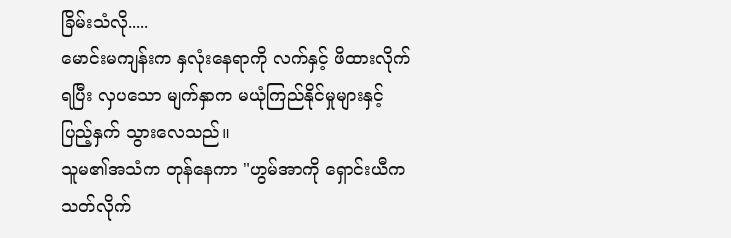ခြိမ်းသံလို.....
မောင်းမကျန်းက နှလုံးနေရာကို လက်နှင့် ဖိထားလိုက်ရပြီး လှပသော မျက်နှာက မယုံကြည်နိုင်မှုများနှင့် ပြည့်နှက် သွားလေသည်။
သူမ၏အသံက တုန်နေကာ "ဟွမ်အာကို ရှောင်းယီက သတ်လိုက်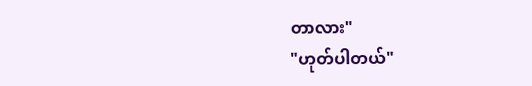တာလား"
"ဟုတ်ပါတယ်"